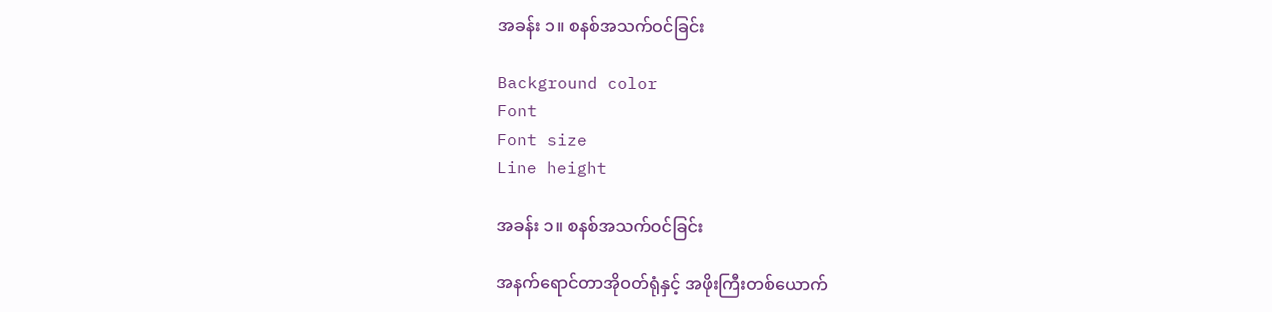အခန်း ၁။ စနစ်အသက်ဝင်ခြင်း

Background color
Font
Font size
Line height

အခန်း ၁။ စနစ်အသက်ဝင်ခြင်း

အနက်‌ရောင်တာအိုဝတ်ရုံနှင့် အဖိုးကြီးတစ်ယောက်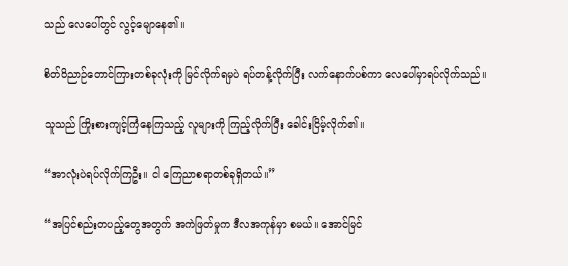သည် လေပေါ်တွင် လွင့်မျောနေ၏။

စိတ်ဝိညာဉ်တောင်ကြားတစ်ခုလုံးကို မြင်လိုက်ရမှပဲ ရပ်တန့်လိုက်ပြီး လက်နောက်ပစ်ကာ လေပေါ်မှာရပ်လိုက်သည်။

သူသည် ကြိုးစားကျင့်ကြံနေကြသည့် လူများကို ကြည့်လိုက်ပြီး ခေါင်းငြိမ့်လိုက်၏။

“အာလုံးပဲရပ်လိုက်ကြဦး။ ငါ ကြေညာစရာတစ်ခုရှိတယ်။”

“အပြင်စည်းတပည့်တွေအတွက် အကဲဖြတ်မှုက ဒီလအကုန်မှာ စမယ်။ အောင်မြင်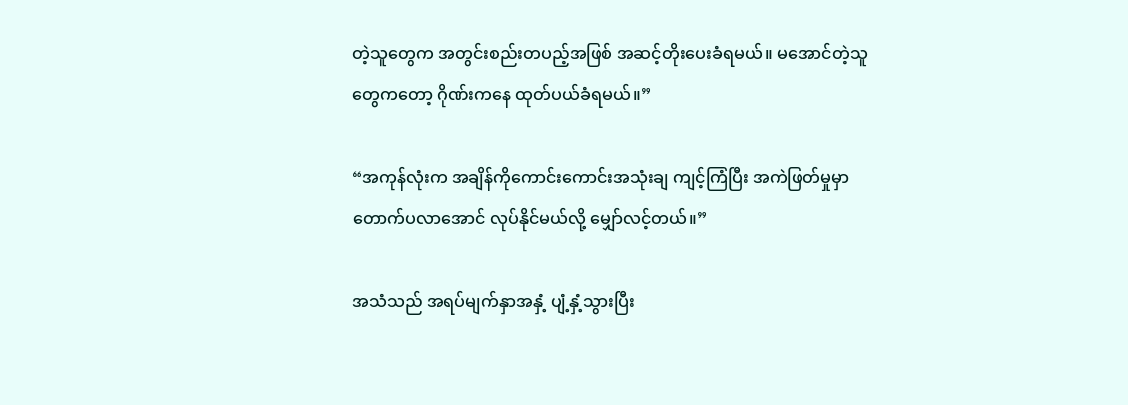တဲ့သူတွေက အတွင်းစည်းတပည့်အဖြစ် အဆင့်တိုးပေးခံရမယ်။ မအောင်တဲ့သူတွေကတော့ ဂိုဏ်းကနေ ထုတ်ပယ်ခံရမယ်။”

“အကုန်လုံးက အချိန်ကိုကောင်းကောင်းအသုံးချ ကျင့်ကြံပြီး အကဲဖြတ်မှုမှာ တောက်ပလာအောင် လုပ်နိုင်မယ်လို့ မျှော်လင့်တယ်။”

အသံသည် အရပ်မျက်နှာအနှံ့ ပျံ့နှံ့သွားပြီး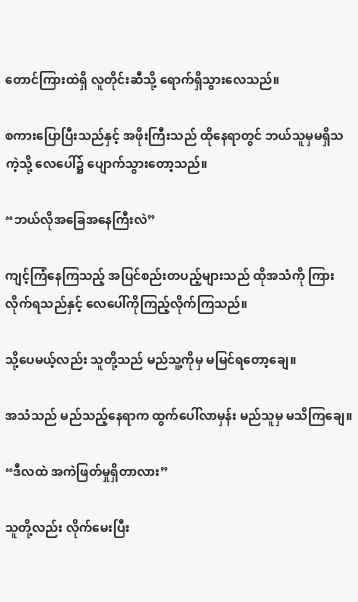တောင်ကြားထဲရှိ လူတိုင်းဆီသို့‌ ရောက်ရှိသွားလေသည်။

စကားပြောပြီးသည်နှင့် အဖိုးကြီးသည် ထိုနေရာတွင် ဘယ်သူမှမရှိသကဲ့သို့ လေပေါ်၌ ပျောက်သွားတော့သည်။

“ဘယ်လိုအခြေအနေကြီးလဲ”

ကျင့်ကြံနေကြသည့် အပြင်စည်းတပည့်များသည် ထိုအသံကို ကြားလိုက်ရသည်နှင့် လေပေါ်ကိုကြည့်လိုက်ကြသည်။

သို့ပေမယ့်လည်း သူတို့သည် မည်သူ့ကိုမှ မမြင်ရတော့ချေ။

အသံသည် မည်သည့်နေရာက ထွက်ပေါ်လာမှန်း မည်သူမှ မသိကြချေ။

“ဒီလထဲ အကဲဖြတ်မှုရှိတာလား”

သူတို့လည်း လိုက်မေးပြီး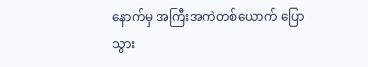နောက်မှ အကြီးအကဲတစ်ယောက် ပြောသွား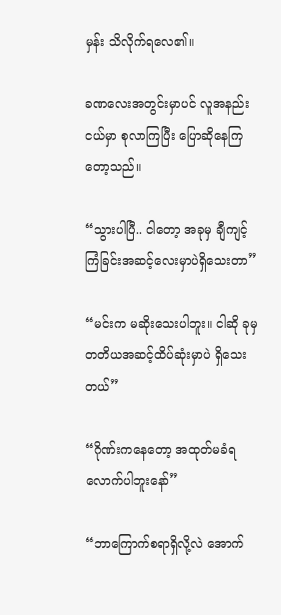မှန်း သိလိုက်ရလေ၏။

ခဏလေးအတွင်းမှာပင် လူအနည်းငယ်မှာ စုလာကြပြီး ပြောဆိုနေကြတော့သည်။

“သွားပါပြီ.. ငါတော့ အခုမှ ချီကျင့်ကြံခြင်းအဆင့်လေးမှာပဲရှိသေးတာ”

“မင်းက မဆိုးသေးပါဘူး။ ငါဆို ခုမှ တတိယအဆင့်ထိပ်ဆုံးမှာပဲ ရှိသေးတယ်”

“ဂိုဏ်းကနေတော့ အထုတ်မခံရလောက်ပါဘူးနော်”

“ဘာကြောက်စရာရှိလို့လဲ အောက်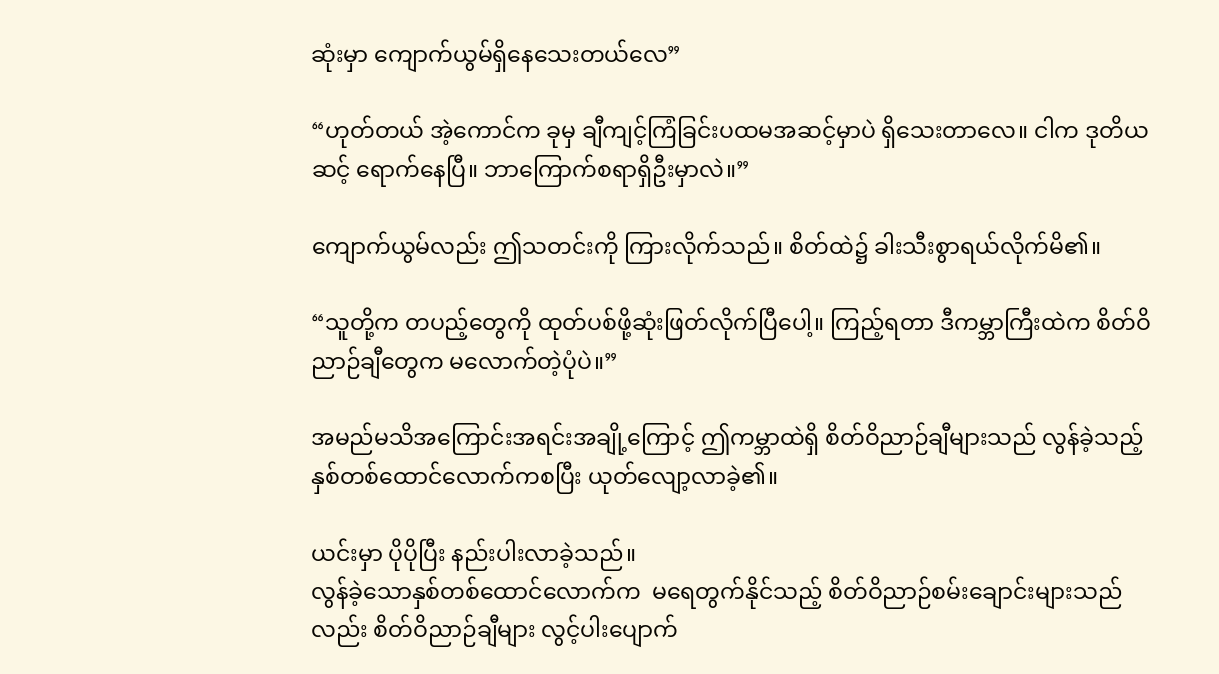ဆုံးမှာ ကျောက်ယွမ်ရှိနေသေးတယ်လေ”

“ဟုတ်တယ် အဲ့ကောင်က ခုမှ ချီကျင့်ကြံခြင်းပထမအဆင့်မှာပဲ ရှိသေးတာလေ။ ငါက ဒုတိယဆင့် ရောက်နေပြီ။ ဘာကြောက်စရာရှိဦးမှာလဲ။”

ကျောက်ယွမ်လည်း ဤသတင်းကို ကြားလိုက်သည်။ စိတ်ထဲ၌ ခါးသီးစွာရယ်လိုက်မိ၏။

“သူတို့က တပည့်တွေကို ထုတ်ပစ်ဖို့ဆုံးဖြတ်လိုက်ပြီပေါ့။ ကြည့်ရတာ ဒီကမ္ဘာကြီးထဲက စိတ်ဝိညာဉ်ချီတွေက မလောက်တဲ့ပုံပဲ။”

အမည်မသိအကြောင်းအရင်းအချို့ကြောင့် ဤကမ္ဘာထဲရှိ စိတ်ဝိညာဉ်ချီများသည် လွန်ခဲ့သည့် နှစ်တစ်ထောင်လောက်ကစပြီး ယုတ်လျော့လာခဲ့၏။

ယင်းမှာ ပိုပိုပြီး နည်းပါးလာခဲ့သည်။
လွန်ခဲ့သောနှစ်တစ်ထောင်လောက်က  မ‌ရေတွက်နိုင်သည့် စိတ်ဝိညာဉ်စမ်းချောင်းများသည်လည်း စိတ်ဝိညာဉ်ချီများ လွင့်ပါးပျောက်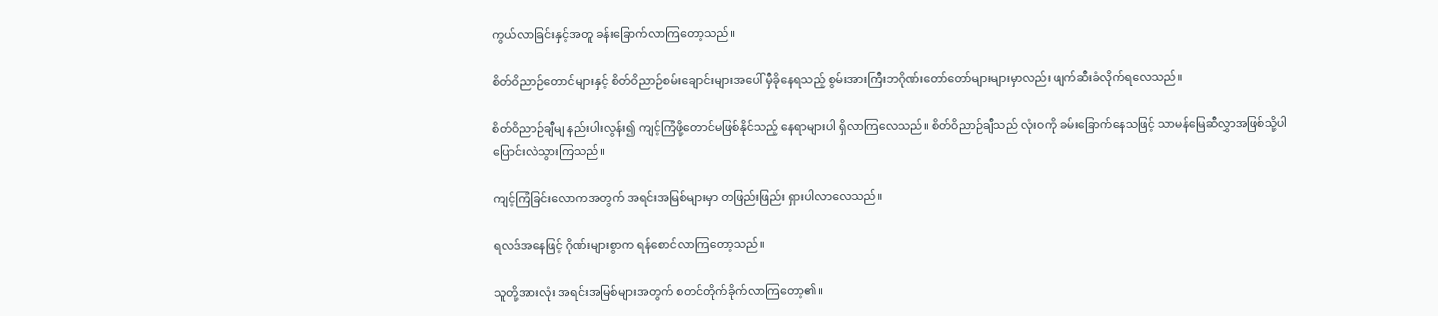ကွယ်လာခြင်းနှင့်အတူ ခန်းခြောက်လာကြတော့သည်။

စိတ်ဝိညာဉ်တောင်များနှင့် စိတ်ဝိညာဉ်စမ်းချောင်းများအပေါ် မှီခိုနေရသည့် စွမ်းအားကြီးဘဂိုဏ်းတော်တော်များများမှာလည်း ဖျက်ဆီးခံလိုက်ရလေသည်။

စိတ်ဝိညာဉ်ချီမျ နည်းပါးလွန်း၍ ကျင့်ကြံဖို့တောင်မဖြစ်နိုင်သည့် နေရာများပါ ရှိလာကြလေသည်။ စိတ်ဝိညာဉ်ချီသည် လုံးဝကို ခမ်းခြောက်နေသဖြင့် သာမန်မြေဆီလွှာအဖြစ်သို့ပါ ပြောင်းလဲသွားကြသည်။

ကျင့်ကြံခြင်းလောကအတွက် အရင်းအမြစ်များမှာ တဖြည်းဖြည်း ရှားပါလာလေသည်။

ရလဒ်အနေဖြင့် ဂိုဏ်းများစွာက ရန်စောင်လာကြတော့သည်။

သူတို့အားလုံး အရင်းအမြစ်များအတွက် စတင်တိုက်ခိုက်လာကြ‌တော့၏။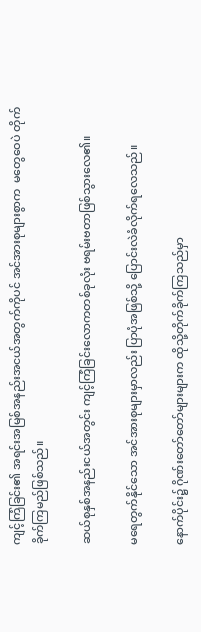ကျင့်ကြံခြင်း၏ အရင်းအမြစ်အနည်းအငယ်အတွက်ကိုပင် အင်အားစုများစွာက  မတွေ‌ဝေပဲ တိုက်ခိုက်ကြမည်ဖြစ်သည်။

ဆယ်စုနှစ်အနည်းငယ်အတွင်း ကျင့်ကြံခြင်းလောကတစ်ခုလုံး ဗရမ်းဗတာဖြစ်သွားလေ၏။

မ‌ရေတွက်နိုင်သော အင်အားစုများမှာလည်း ပြာပုံအဖြစ်သို့ ပြောင်းလဲခံလိုက်ရလေသည်။

နောက်ပိုင်း၌ ဂိုဏ်းတော်တော်များများက ထိုသို့တိုက်ခိုက်ကြသည်မှာ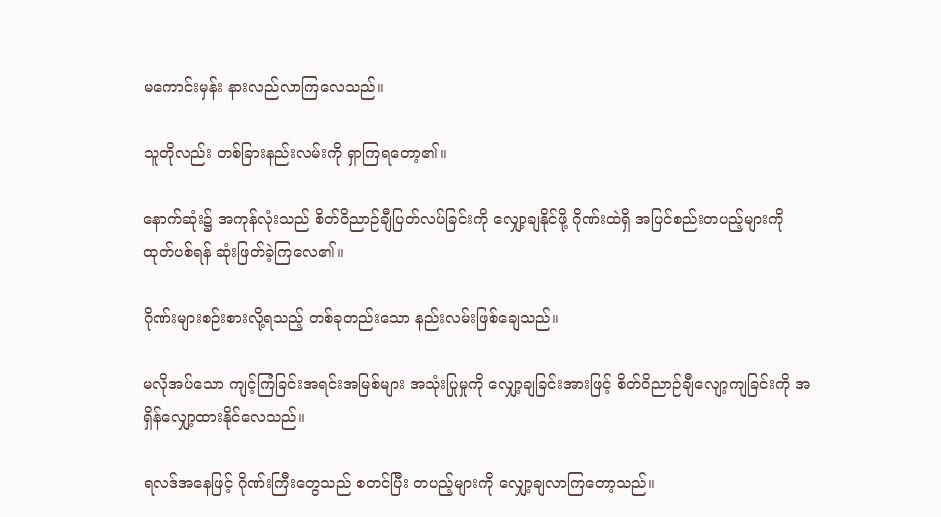မကောင်းမှန်း နားလည်လာကြလေသည်။

သူတိုလည်း တစ်ခြားနည်းလမ်းကို ရှာကြရတော့၏။

နောက်ဆုံး၌ အကုန်လုံးသည် စိတ်ဝိညာဉ်ချီပြတ်လပ်ခြင်းကို လျှော့ချနိုင်ဖို့ ဂိုဏ်းထဲရှိ အပြင်စည်းတပည့်များကို ထုတ်ပစ်ရန် ဆုံးဖြတ်ခဲ့ကြလေ၏။

ဂိုဏ်းများစဉ်းစားလို့ရသည့် တစ်ခုတည်းသော နည်းလမ်းဖြစ်ချေသည်။

မလိုအပ်သော ကျင့်ကြံခြင်းအရင်းအမြစ်များ အသုံးပြုမှုကို လျှော့ချခြင်းအားဖြင့် စိတ်ဝိညာဉ်ချီလျော့ကျခြင်းကို အရှိန်လျှော့ထားနိုင်လေသည်။

ရလဒ်အနေဖြင့် ဂိုဏ်းကြီးတွေသည် စတင်ပြီး တပည့်များကို လျှော့ချလာကြတော့သည်။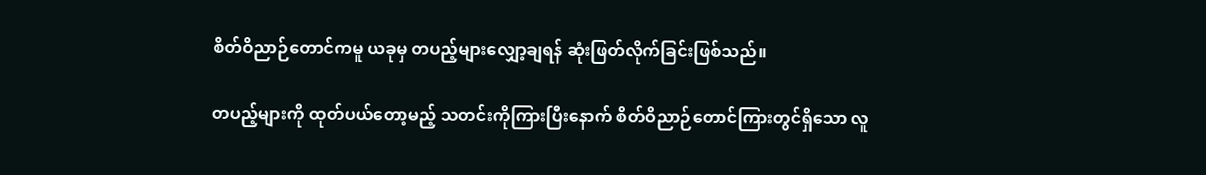စိတ်ဝိညာဉ်တောင်ကမူ ယခုမှ တပည့်များလျှော့ချရန် ဆုံးဖြတ်လိုက်ခြင်းဖြစ်သည်။

တပည့်များကို ထုတ်ပယ်တော့မည့် သတင်းကိုကြားပြီး‌နောက် စိတ်ဝိညာဉ်တောင်ကြားတွင်ရှိသော လူ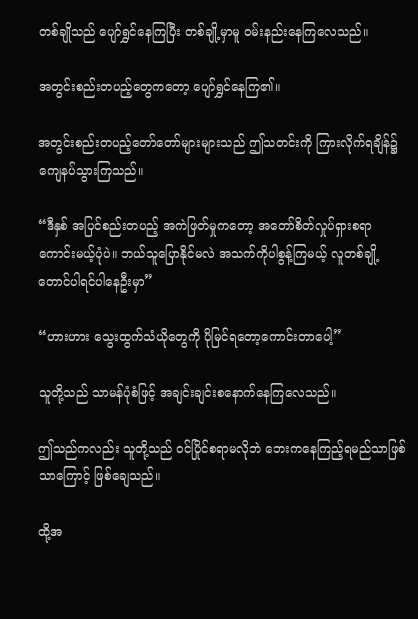တစ်ချိုသည် ပျော်ရွှင်နေကြပြီး တစ်ချို့မှာမူ ဝမ်းနည်းနေကြလေသည်။

အတွင်းစည်းတပည့်တွေကတော့ ပျော်ရွှင်နေကြ၏။

အတွင်းစည်းတပည့်တော်တော်များများသည် ဤသတင်းကို ကြားလိုက်ရချိန်၌ ကျေနပ်သွားကြသည်။

“ဒီနှစ် အပြင်စည်းတပည့် အကဲဖြတ်မှုက‌တော့ အတော်စိတ်လှုပ်ရှားစရာကောင်းမယ့်ပုံပဲ။ ဘယ်သူပြောနိုင်မလဲ အသက်ကိုပါစွန့်ကြမယ့် လူတစ်ချို့တောင်ပါရင်ပါနေဦးမှာ”

“ဟားဟား သွေးထွက်သံယိုတွေကို ပိုမြင်ရတော့ကောင်းတာပေါ့”

သူတို့သည် သာမန်ပုံစံဖြင့် အချင်းချင်းစနောက်နေကြလေသည်။

ဤသည်ကလည်း သူတို့သည် ဝင်ပြိုင်စရာမလိုဘဲ ဘေးကနေကြည့်ရမည်သာဖြစ်သာကြောင့် ဖြစ်ချေသည်။

ထို့အ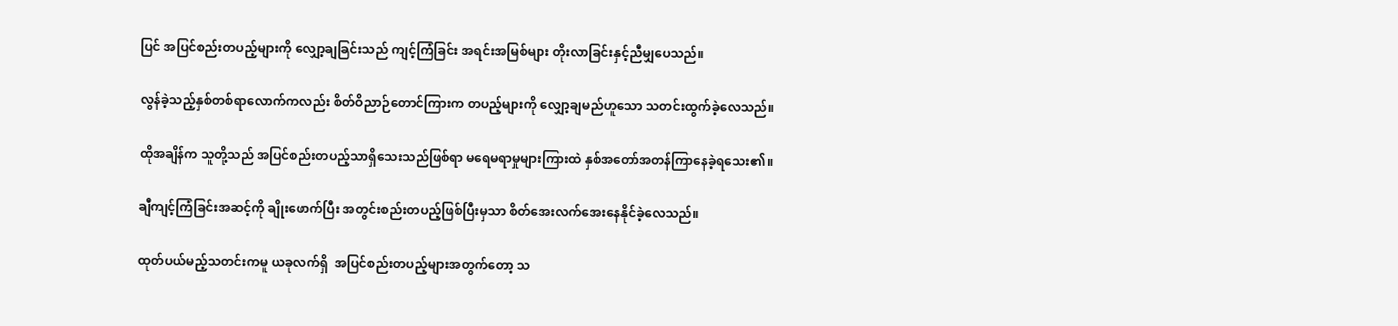ပြင် အပြင်စည်းတပည့်များကို လျှော့ချခြင်းသည် ကျင့်ကြံခြင်း အရင်းအမြစ်များ တိုးလာခြင်းနှင့်ညီမျှပေသည်။

လွန်ခဲ့သည့်နှစ်တစ်ရာလောက်ကလည်း စိတ်ဝိညာဉ်တောင်ကြားက တပည့်များကို လျှော့ချမည်ဟူသော သတင်းထွက်ခဲ့လေသည်။

ထိုအချိန်က သူတို့သည် အပြင်စည်းတပည့်သာရှိသေးသည်ဖြစ်ရာ မရေမရာမှုများကြားထဲ နှစ်အတော်အတန်ကြာနေခဲ့ရသေး၏။

ချီကျင့်ကြံခြင်းအဆင့်ကို ချိုးဖောက်ပြီး အတွင်းစည်းတပည့်ဖြစ်ပြီးမှသာ စိတ်အေးလက်အေးနေနိုင်ခဲ့လေသည်။

ထုတ်ပယ်မည့်သတင်းကမူ ယခုလက်ရှိ  အပြင်စည်းတပည့်များအတွက်တော့ သ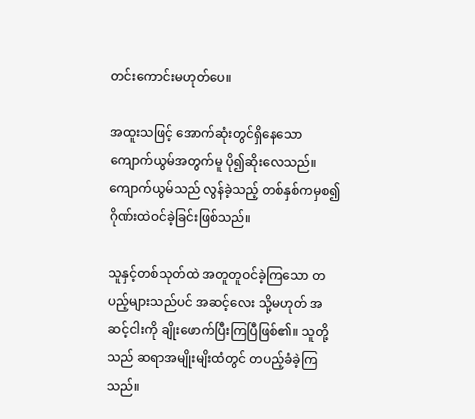တင်းကောင်းမဟုတ်ပေ။

အထူးသဖြင့် အောက်ဆုံးတွင်ရှိနေသော ကျောက်ယွမ်အတွက်မူ ပို၍ဆိုးလေသည်။ ကျောက်ယွမ်သည် လွန်ခဲ့သည့် တစ်နှစ်ကမှစ၍ ဂိုဏ်းထဲဝင်ခဲ့ခြင်းဖြစ်သည်။

သူနှင့်တစ်သုတ်ထဲ အတူတူဝင်ခဲ့ကြသော တပည့်များသည်ပင် အဆင့်လေး သို့မဟုတ် အဆင့်ငါးကို ချိုးဖောက်ပြီးကြပြီဖြစ်၏။ သူတို့သည် ဆရာအမျိုးမျိးထံတွင် တပည့်ခံခဲ့ကြသည်။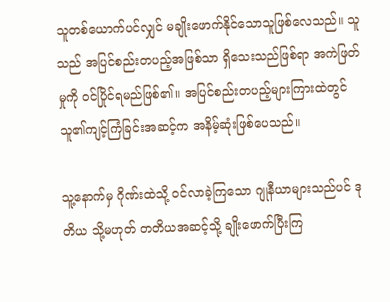သူတစ်ယောက်ပင်လျှင် မချိုးဖောက်နိုင်သောသူဖြစ်လေသည်။ သူသည် အပြင်စည်းတပည့်အဖြစ်သာ ရှိသေးသည်ဖြစ်ရာ အကဲဖြတ်မှုကို ဝင်ပြိုင်ရမည်ဖြစ်၏။ အပြင်စည်းတပည့်များကြားထဲတွင် သူ၏ကျင့်ကြံခြင်းအဆင့်က အနိမ့်ဆုံးဖြစ်ပေသည်။

သူ့နောက်မှ ဂိုဏ်းထဲသို့ ဝင်လာခဲ့ကြသော ဂျုနီယာများသည်ပင် ဒုတိယ သို့မဟုတ် တတိယအဆင့်သို့ ချိုးဖောက်ပြီးကြ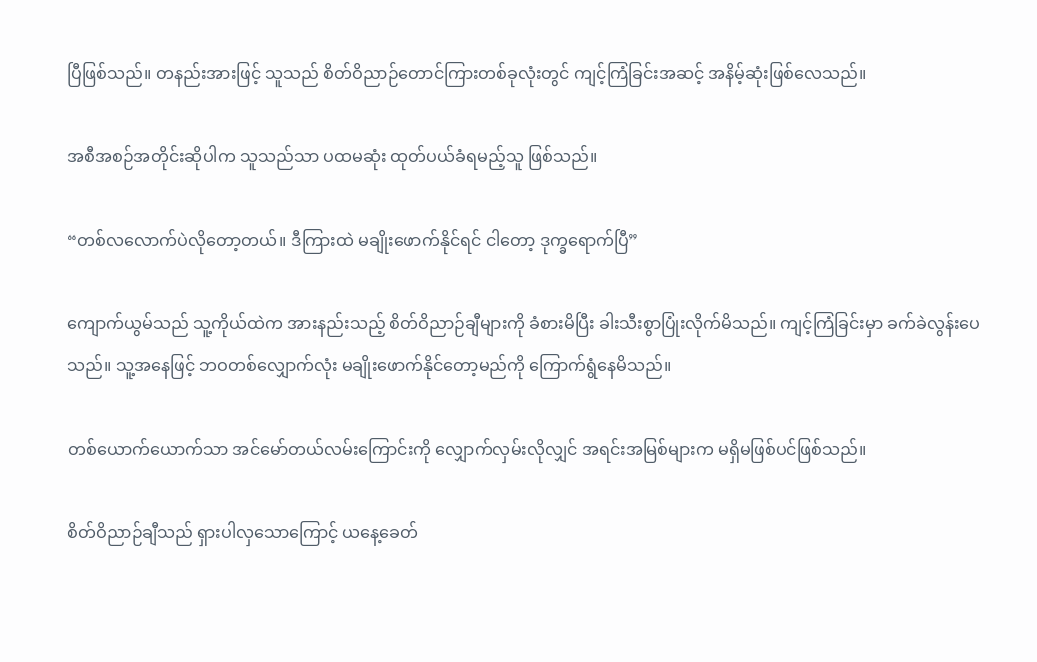ပြီဖြစ်သည်။ တနည်းအားဖြင့် သူသည် စိတ်ဝိညာဉ်တောင်ကြားတစ်ခုလုံးတွင် ကျင့်ကြံခြင်းအဆင့် အနိမ့်ဆုံးဖြစ်လေသည်။

အစီအစဉ်အတိုင်းဆိုပါက သူသည်သာ ပထမဆုံး ထုတ်ပယ်ခံရမည့်သူ ဖြစ်သည်။

“တစ်လလောက်ပဲလိုတော့တယ်။ ဒီကြားထဲ မချိုးဖောက်နိုင်ရင် ငါတော့ ဒုက္ခ‌ရောက်ပြီ”

ကျောက်ယွမ်သည် သူ့ကိုယ်ထဲက အားနည်းသည့် စိတ်ဝိညာဉ်ချီများကို ခံစားမိပြီး ခါးသီးစွာပြုံးလိုက်မိသည်။ ကျင့်ကြံခြင်းမှာ ခက်ခဲလွန်းပေသည်။ သူ့အနေဖြင့် ဘဝတစ်လျှောက်လုံး မချိုးဖောက်နိုင်တော့မည်ကို ကြောက်ရွံနေမိသည်။

တစ်ယောက်ယောက်သာ အင်မော်တယ်လမ်းကြောင်းကို လျှောက်လှမ်းလိုလျှင် အရင်းအမြစ်များက မရှိမဖြစ်ပင်ဖြစ်သည်။

စိတ်ဝိညာဉ်ချီသည် ရှားပါလှသောကြောင့် ယနေ့ခေတ်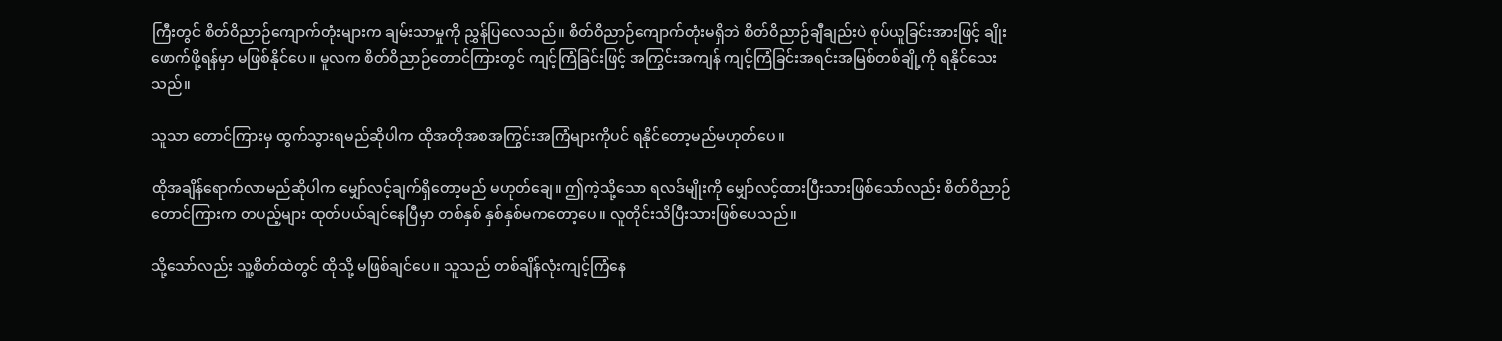ကြီးတွင် စိတ်ဝိညာဉ်ကျောက်တုံးများက ချမ်းသာမှုကို ညွှန်ပြလေသည်။ စိတ်ဝိညာဉ်ကျောက်တုံးမရှိဘဲ စိတ်ဝိညာဉ်ချီချည်းပဲ စုပ်ယူခြင်းအားဖြင့် ချိုးဖောက်ဖို့ရန်မှာ မဖြစ်နိုင်ပေ။ မူလက စိတ်ဝိညာဉ်တောင်ကြားတွင် ကျင့်ကြံခြင်းဖြင့် အကြွင်းအကျန် ကျင့်ကြံခြင်းအရင်းအမြစ်တစ်ချို့ကို ရနိုင်သေးသည်။

သူသာ တောင်ကြားမှ ထွက်သွားရမည်ဆိုပါက ထိုအတိုအစအကြွင်းအကြံများကိုပင် ရနိုင်တော့မည်မဟုတ်ပေ။

ထိုအချိန်‌ရောက်လာမည်ဆိုပါက မျှော်လင့်ချက်ရှိတော့မည် မဟုတ်ချေ။ ဤကဲ့သို့သော ရလဒ်မျိုးကို မျှော်လင့်ထားပြီးသားဖြစ်သော်လည်း စိတ်ဝိညာဉ်တောင်ကြားက တပည့်များ ထုတ်ပယ်ချင်နေပြီမှာ တစ်နှစ် နှစ်နှစ်မကတော့ပေ။ လူတိုင်းသိပြီးသားဖြစ်ပေသည်။

သို့သော်လည်း သူ့စိတ်ထဲတွင် ထိုသို့ မဖြစ်ချင်ပေ။ သူသည် တစ်ချိန်လုံးကျင့်ကြံနေ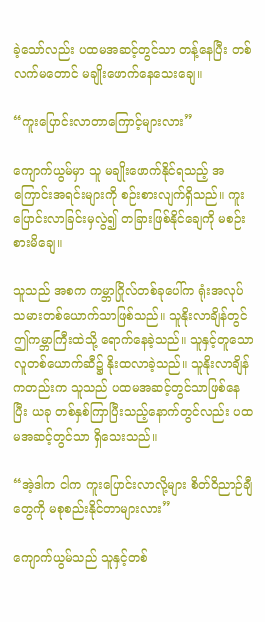ခဲ့သော်လည်း ပထမအဆင့်တွင်သာ တန့်နေပြီး တစ်လက်မတောင် မချိုးဖောက်နေသေးချေ။

“ကူးပြောင်းလာတာကြောင့်များလား”

ကျောက်ယွမ်မှာ သူ မချိုးဖောက်နိုင်ရသည့် အကြောင်းအရင်းများကို စဉ်းစားလျက်ရှိသည်။ ကူးပြောင်းလာခြင်းမှလွဲ၍ တခြားဖြစ်နိုင်ချေကို မစဉ်းစားမိချေ။

သူသည် အစက ကမ္ဘာဂြိုလ်တစ်ခုပေါ်က ရုံးအလုပ်သမားတစ်ယောက်သာဖြစ်သည်။ သူနိုးလာချိန်တွင် ဤကမ္ဘာကြီးထဲသို့ ရောက်နေခဲ့သည်။ သူနှင့်တူသော လူတစ်‌‌ယောက်ဆီ၌ နိုးထလာခဲ့သည်။ သူနိုးလာချိန်ကတည်းက သူသည် ပထမအဆင့်တွင်သာဖြစ်နေပြီး ယခု တစ်နှစ်ကြာပြီးသည့်နောက်တွင်လည်း ပထမအဆင့်တွင်သာ ရှိသေးသည်။

“အဲ့ဒါက ငါက ကူးပြောင်းလာလို့များ စိတ်ဝိညာဉ်ချီတွေကို မစုစည်းနိုင်တာများလား”

ကျောက်ယွမ်သည် သူနှင့်တစ်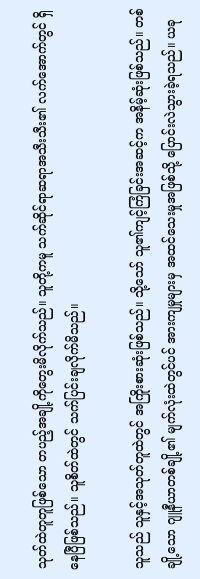သုတ်ထဲတူတူဖြစ်သော တပည့်အချို့ကိုတွေးမိလိုက်သည်။ သူတို့ကမူ သက်ဆိုင်ရာဆရာအသီးသီး၏ လက်အောက်တွင် ရှိနေပြီဖြစ်သည်။ သူစိတ်ထဲတွင် သက်ပြင်းချလိုက်မိသည်။

သူသည် သူနှင့်အသုတ်တူထဲတွင် အကြိုးစားဆုံးဖြစ်သည်။ သို့သော် သူ၏ကျင့်ကြံခြင်းအဆင့်က အနိမ့်ဆုံးဖြစ်သည်။ တစ်ချို့သော ဂျူနီယာတစ်ချို့၏ မျက်လုံးထဲတွင်ပင် အားကျမှုများမှ အထင်သေးမှုအဖြစ်သို့ ပြောင်းလဲသွားခဲ့ရသည်။ ယခု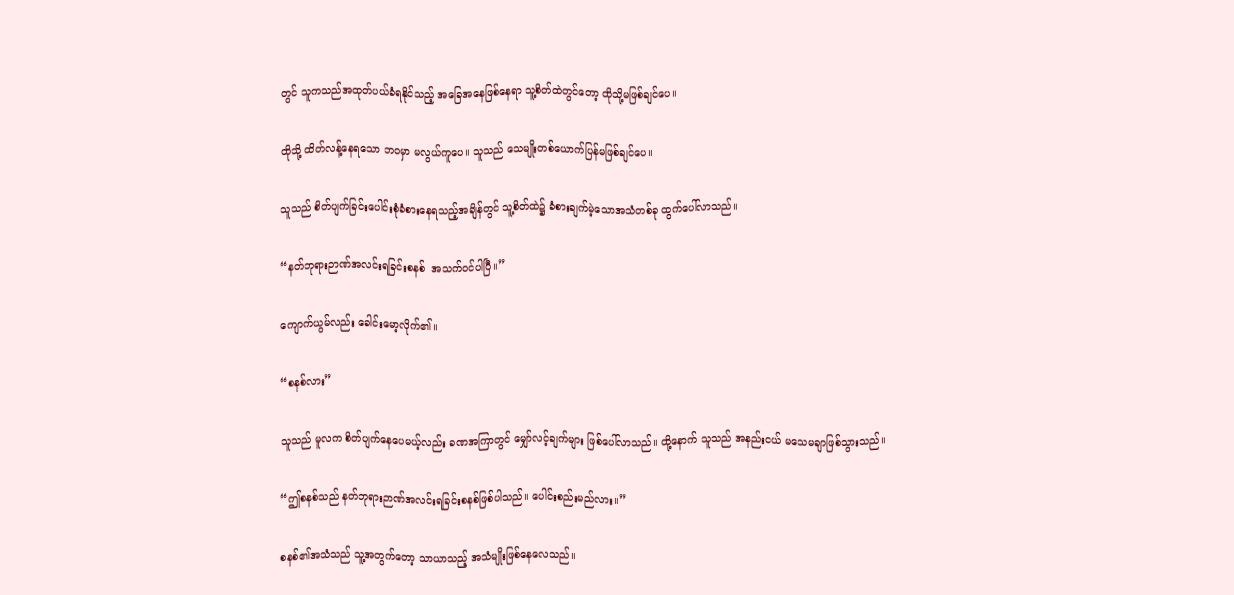တွင် သူကသည်အထုတ်ပယ်ခံရနိုင်သည့် အခြေအနေဖြစ်နေရာ သူ့စိတ်ထဲတွင်တော့ ထိုသို့မဖြစ်ချင်ပေ။

ထိုသို့ ထိတ်လန့်နေရသော ဘဝမှာ မလွယ်ကူပေ။ သူသည် သေမျိုးတစ်ယောက်ပြန်မဖြစ်ချင်ပေ။

သူသည် စိတ်ပျက်ခြင်းပေါင်းစုံခံစားနေရသည့်အချိန်တွင် သူ့စိတ်ထဲ၌ ခံစားချက်မဲ့သောအသံတစ်ခု ထွက်ပေါ်လာသည်။

“နတ်ဘုရားဉာဏ်အလင်းရခြင်းစနစ်  အသက်ဝင်ပါပြီ။”

ကျောက်ယွမ်လည်း ခေါင်းမော့လိုက်၏။

“စနစ်လား”

သူသည် မူလက စိတ်ပျက်နေပေမယ့်လည်း ခဏအကြာတွင် မျှော်လင့်ချက်များ ဖြစ်ပေါ်လာသည်။ ထို့နောက် သူသည် အနည်းငယ် မသေမချာဖြစ်သွားသည်။

“ဤစနစ်သည် နတ်ဘုရားဉာဏ်အလင်းရခြင်းစနစ်ဖြစ်ပါသည်။ ပေါင်းစည်းမည်လား။”

စနစ်၏အသံသည် သူ့အတွက်တော့ သာယာသည့် အသံမျိုးဖြစ်နေလေသည်။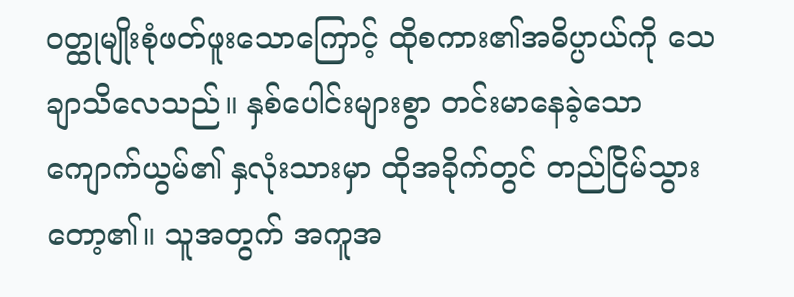ဝတ္ထုမျိုးစုံဖတ်ဖူးသောကြောင့် ထိုစကား၏အဓိပ္ပာယ်ကို သေချာသိလေသည်။ နှစ်ပေါင်းများစွာ တင်းမာနေခဲ့သော ကျောက်ယွမ်၏ နှလုံးသားမှာ ထိုအခိုက်တွင် တည်ငြိမ်သွားတော့၏။ သူအတွက် အကူအ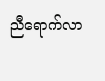ညီရောက်လာ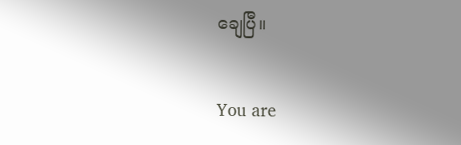ချေပြီ။


You are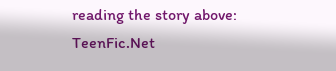reading the story above: TeenFic.Net